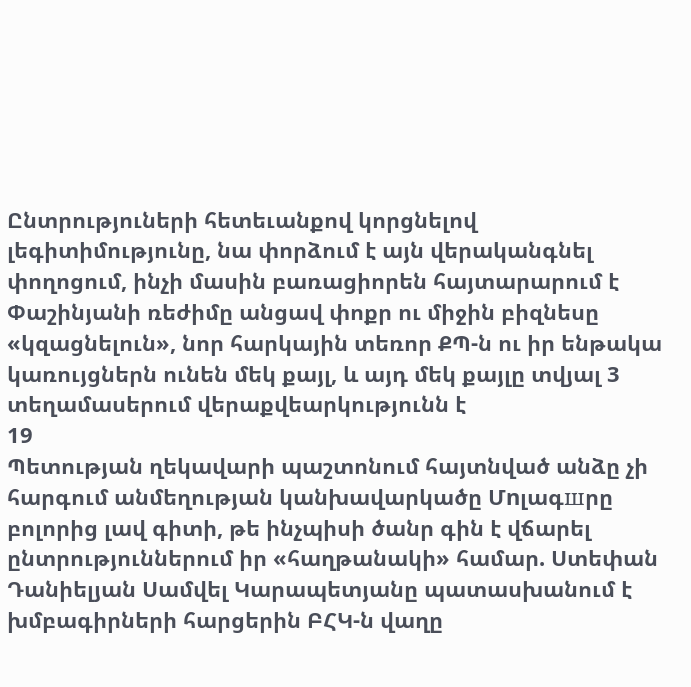Ընտրություների հետեւանքով կորցնելով լեգիտիմությունը, նա փորձում է այն վերականգնել փողոցում, ինչի մասին բառացիորեն հայտարարում է Փաշինյանի ռեժիմը անցավ փոքր ու միջին բիզնեսը «կզացնելուն», նոր հարկային տեռոր ՔՊ-ն ու իր ենթակա կառույցներն ունեն մեկ քայլ, և այդ մեկ քայլը տվյալ 3 տեղամասերում վերաքվեարկությունն է
19
Պետության ղեկավարի պաշտոնում հայտնված անձը չի հարգում անմեղության կանխավարկածը Մnլագшրը բոլորից լավ գիտի, թե ինչպիսի ծանր գին է վճարել ընտրություններում իր «հաղթանակի» համար. Ստեփան Դանիելյան Սամվել Կարապետյանը պատասխանում է խմբագիրների հարցերին ԲՀԿ-ն վաղը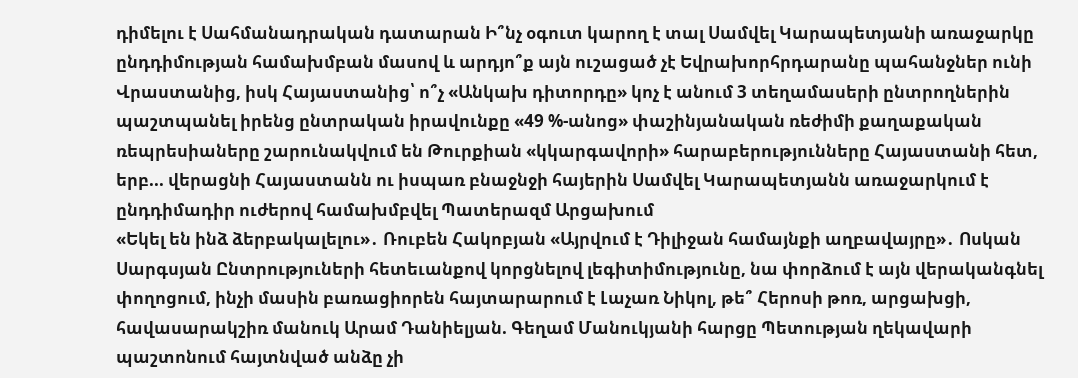դիմելու է Սահմանադրական դատարան Ի՞նչ օգուտ կարող է տալ Սամվել Կարապետյանի առաջարկը ընդդիմության համախմբան մասով և արդյո՞ք այն ուշացած չէ Եվրախորհրդարանը պահանջներ ունի Վրաստանից, իսկ Հայաստանից՝ ո՞չ «Անկախ դիտորդը» կոչ է անում 3 տեղամասերի ընտրողներին պաշտպանել իրենց ընտրական իրավունքը «49 %-անոց» փաշինյանական ռեժիմի քաղաքական ռեպրեսիաները շարունակվում են Թուրքիան «կկարգավորի» հարաբերությունները Հայաստանի հետ, երբ... վերացնի Հայաստանն ու իսպառ բնաջնջի հայերին Սամվել Կարապետյանն առաջարկում է ընդդիմադիր ուժերով համախմբվել Պատերազմ Արցախում
«Եկել են ինձ ձերբակալելու»․ Ռուբեն Հակոբյան «Այրվում է Դիլիջան համայնքի աղբավայրը»․ Ոսկան Սարգսյան Ընտրություների հետեւանքով կորցնելով լեգիտիմությունը, նա փորձում է այն վերականգնել փողոցում, ինչի մասին բառացիորեն հայտարարում է Լաչառ Նիկոլ, թե՞ Հերոսի թոռ, արցախցի, հավասարակշիռ մանուկ Արամ Դանիելյան. Գեղամ Մանուկյանի հարցը Պետության ղեկավարի պաշտոնում հայտնված անձը չի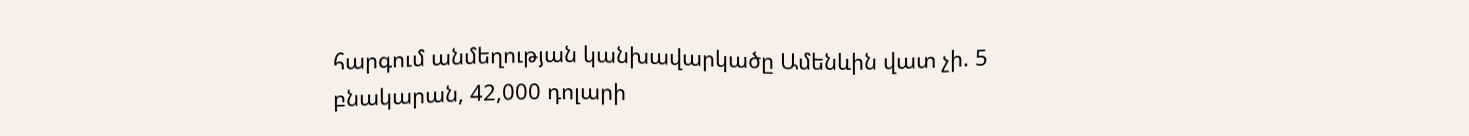հարգում անմեղության կանխավարկածը Ամենևին վատ չի. 5 բնակարան, 42,000 դոլարի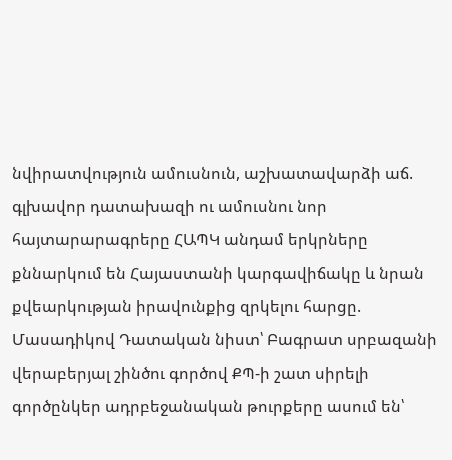նվիրատվություն ամուսնուն, աշխատավարձի աճ. գլխավոր դատախազի ու ամուսնու նոր հայտարարագրերը ՀԱՊԿ անդամ երկրները քննարկում են Հայաստանի կարգավիճակը և նրան քվեարկության իրավունքից զրկելու հարցը. Մասադիկով Դատական նիստ՝ Բագրատ սրբազանի վերաբերյալ շինծու գործով ՔՊ-ի շատ սիրելի գործընկեր ադրբեջանական թուրքերը ասում են՝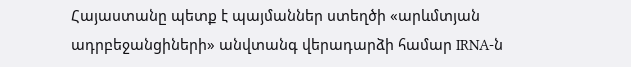Հայաստանը պետք է պայմաններ ստեղծի «արևմտյան ադրբեջանցիների» անվտանգ վերադարձի համար IRNA-ն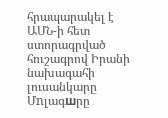հրապարակել է ԱՄՆ-ի հետ ստորագրված հուշագրով Իրանի նախագահի լուսանկարը Մnլագшրը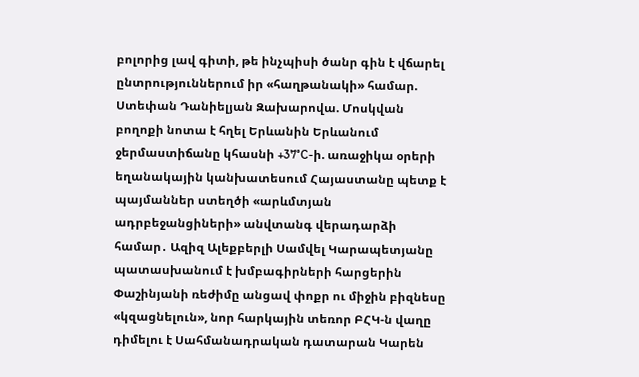բոլորից լավ գիտի, թե ինչպիսի ծանր գին է վճարել ընտրություններում իր «հաղթանակի» համար. Ստեփան Դանիելյան Զախարովա. Մոսկվան բողոքի նոտա է հղել Երևանին Երևանում ջերմաստիճանը կհասնի +37°C-ի. առաջիկա օրերի եղանակային կանխատեսում Հայաստանը պետք է պայմաններ ստեղծի «արևմտյան ադրբեջանցիների» անվտանգ վերադարձի համար․ Ազիզ Ալեքբերլի Սամվել Կարապետյանը պատասխանում է խմբագիրների հարցերին Փաշինյանի ռեժիմը անցավ փոքր ու միջին բիզնեսը «կզացնելուն», նոր հարկային տեռոր ԲՀԿ-ն վաղը դիմելու է Սահմանադրական դատարան Կարեն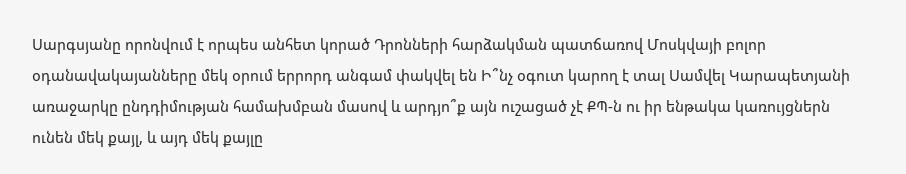Սարգսյանը որոնվում է որպես անհետ կորած Դրոնների հարձակման պատճառով Մոսկվայի բոլոր օդանավակայանները մեկ օրում երրորդ անգամ փակվել են Ի՞նչ օգուտ կարող է տալ Սամվել Կարապետյանի առաջարկը ընդդիմության համախմբան մասով և արդյո՞ք այն ուշացած չէ ՔՊ-ն ու իր ենթակա կառույցներն ունեն մեկ քայլ, և այդ մեկ քայլը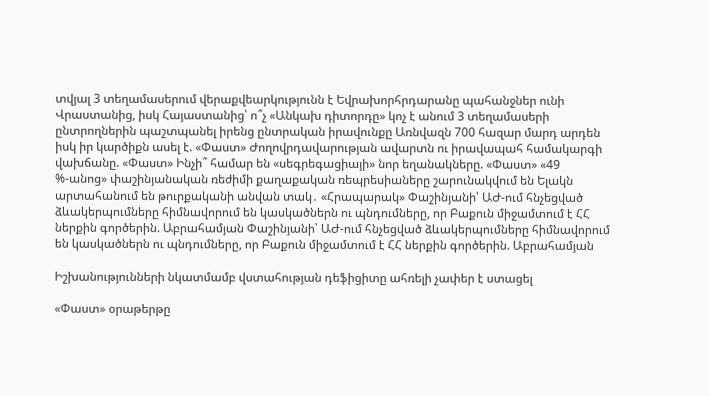տվյալ 3 տեղամասերում վերաքվեարկությունն է Եվրախորհրդարանը պահանջներ ունի Վրաստանից, իսկ Հայաստանից՝ ո՞չ «Անկախ դիտորդը» կոչ է անում 3 տեղամասերի ընտրողներին պաշտպանել իրենց ընտրական իրավունքը Առնվազն 700 հազար մարդ արդեն իսկ իր կարծիքն ասել է. «Փաստ» Ժողովրդավարության ավարտն ու իրավապահ համակարգի վախճանը. «Փաստ» Ինչի՞ համար են «սեգրեգացիայի» նոր եղանակները. «Փաստ» «49 %-անոց» փաշինյանական ռեժիմի քաղաքական ռեպրեսիաները շարունակվում են Ելակն արտահանում են թուրքականի անվան տակ․ «Հրապարակ» Փաշինյանի՝ ԱԺ-ում հնչեցված ձևակերպումները հիմնավորում են կասկածներն ու պնդումները, որ Բաքուն միջամտում է ՀՀ ներքին գործերին. Աբրահամյան Փաշինյանի՝ ԱԺ-ում հնչեցված ձևակերպումները հիմնավորում են կասկածներն ու պնդումները, որ Բաքուն միջամտում է ՀՀ ներքին գործերին. Աբրահամյան

Իշխանությունների նկատմամբ վստահության դեֆիցիտը ահռելի չափեր է ստացել

«Փաստ» օրաթերթը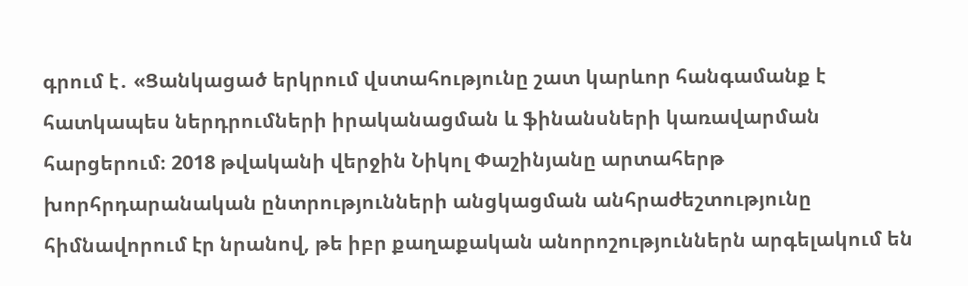գրում է․ «Ցանկացած երկրում վստահությունը շատ կարևոր հանգամանք է հատկապես ներդրումների իրականացման և ֆինանսների կառավարման հարցերում։ 2018 թվականի վերջին Նիկոլ Փաշինյանը արտահերթ խորհրդարանական ընտրությունների անցկացման անհրաժեշտությունը հիմնավորում էր նրանով, թե իբր քաղաքական անորոշություններն արգելակում են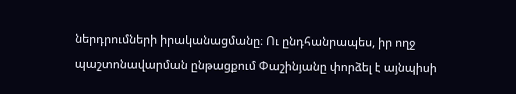ներդրումների իրականացմանը։ Ու ընդհանրապես, իր ողջ պաշտոնավարման ընթացքում Փաշինյանը փորձել է այնպիսի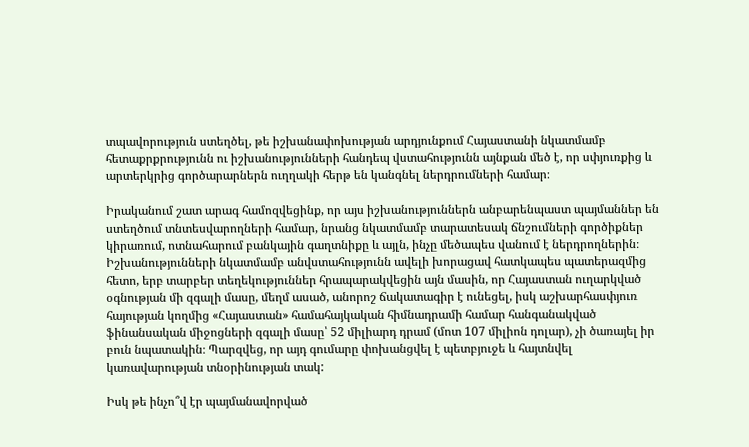տպավորություն ստեղծել, թե իշխանափոխության արդյունքում Հայաստանի նկատմամբ հետաքրքրությունն ու իշխանությունների հանդեպ վստահությունն այնքան մեծ է, որ սփյուռքից և արտերկրից գործարարներն ուղղակի հերթ են կանգնել ներդրումների համար։

Իրականում շատ արագ համոզվեցինք, որ այս իշխանություններն անբարենպաստ պայմաններ են ստեղծում տնտեսվարողների համար, նրանց նկատմամբ տարատեսակ ճնշումների գործիքներ կիրառում, ոտնահարում բանկային գաղտնիքը և այլն, ինչը մեծապես վանում է ներդրողներին։ Իշխանությունների նկատմամբ անվստահությունն ավելի խորացավ հատկապես պատերազմից հետո, երբ տարբեր տեղեկություններ հրապարակվեցին այն մասին, որ Հայաստան ուղարկված օգնության մի զգալի մասը, մեղմ ասած, անորոշ ճակատագիր է ունեցել, իսկ աշխարհասփյուռ հայության կողմից «Հայաստան» համահայկական հիմնադրամի համար հանգանակված ֆինանսական միջոցների զգալի մասը՝ 52 միլիարդ դրամ (մոտ 107 միլիոն դոլար), չի ծառայել իր բուն նպատակին։ Պարզվեց, որ այդ գումարը փոխանցվել է պետբյուջե և հայտնվել կառավարության տնօրինության տակ:

Իսկ թե ինչո՞վ էր պայմանավորված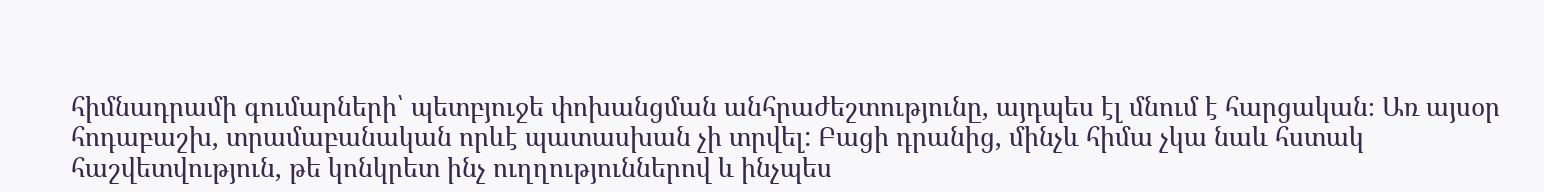հիմնադրամի գումարների՝ պետբյուջե փոխանցման անհրաժեշտությունը, այդպես էլ մնում է հարցական։ Առ այսօր հոդաբաշխ, տրամաբանական որևէ պատասխան չի տրվել: Բացի դրանից, մինչև հիմա չկա նաև հստակ հաշվետվություն, թե կոնկրետ ինչ ուղղություններով և ինչպես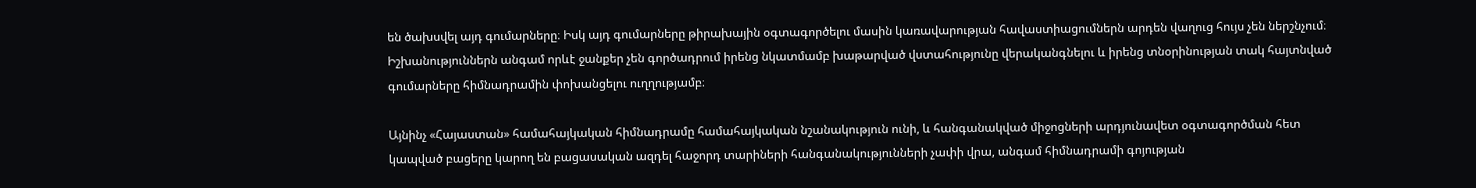են ծախսվել այդ գումարները։ Իսկ այդ գումարները թիրախային օգտագործելու մասին կառավարության հավաստիացումներն արդեն վաղուց հույս չեն ներշնչում։ Իշխանություններն անգամ որևէ ջանքեր չեն գործադրում իրենց նկատմամբ խաթարված վստահությունը վերականգնելու և իրենց տնօրինության տակ հայտնված գումարները հիմնադրամին փոխանցելու ուղղությամբ։

Այնինչ «Հայաստան» համահայկական հիմնադրամը համահայկական նշանակություն ունի, և հանգանակված միջոցների արդյունավետ օգտագործման հետ կապված բացերը կարող են բացասական ազդել հաջորդ տարիների հանգանակությունների չափի վրա, անգամ հիմնադրամի գոյության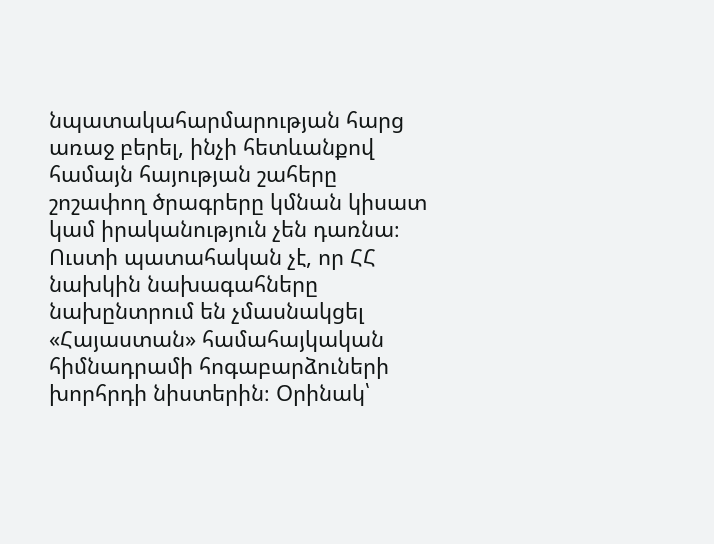նպատակահարմարության հարց առաջ բերել, ինչի հետևանքով համայն հայության շահերը շոշափող ծրագրերը կմնան կիսատ կամ իրականություն չեն դառնա։ Ուստի պատահական չէ, որ ՀՀ նախկին նախագահները նախընտրում են չմասնակցել «Հայաստան» համահայկական հիմնադրամի հոգաբարձուների խորհրդի նիստերին։ Օրինակ՝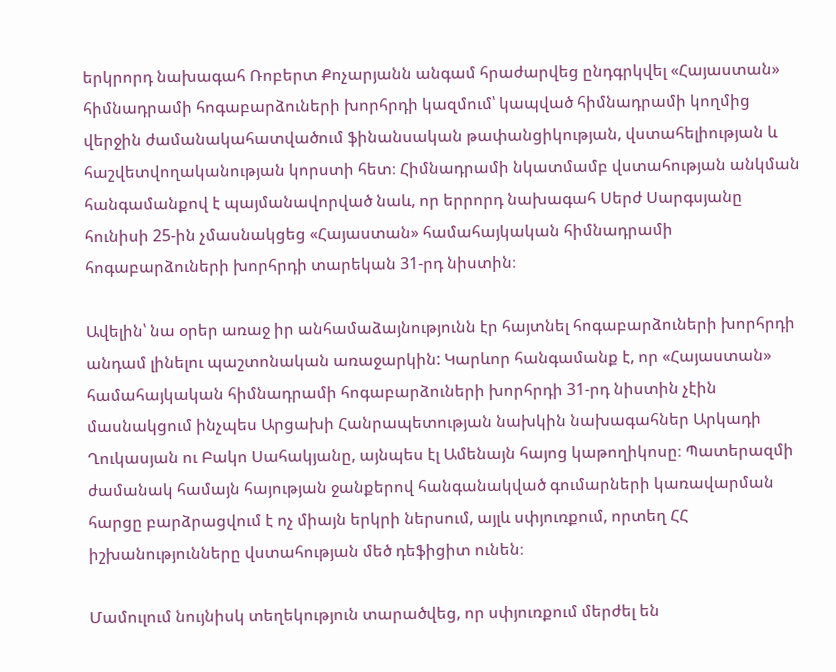երկրորդ նախագահ Ռոբերտ Քոչարյանն անգամ հրաժարվեց ընդգրկվել «Հայաստան» հիմնադրամի հոգաբարձուների խորհրդի կազմում՝ կապված հիմնադրամի կողմից վերջին ժամանակահատվածում ֆինանսական թափանցիկության, վստահելիության և հաշվետվողականության կորստի հետ։ Հիմնադրամի նկատմամբ վստահության անկման հանգամանքով է պայմանավորված նաև, որ երրորդ նախագահ Սերժ Սարգսյանը հունիսի 25-ին չմասնակցեց «Հայաստան» համահայկական հիմնադրամի հոգաբարձուների խորհրդի տարեկան 31-րդ նիստին։

Ավելին՝ նա օրեր առաջ իր անհամաձայնությունն էր հայտնել հոգաբարձուների խորհրդի անդամ լինելու պաշտոնական առաջարկին: Կարևոր հանգամանք է, որ «Հայաստան» համահայկական հիմնադրամի հոգաբարձուների խորհրդի 31-րդ նիստին չէին մասնակցում ինչպես Արցախի Հանրապետության նախկին նախագահներ Արկադի Ղուկասյան ու Բակո Սահակյանը, այնպես էլ Ամենայն հայոց կաթողիկոսը։ Պատերազմի ժամանակ համայն հայության ջանքերով հանգանակված գումարների կառավարման հարցը բարձրացվում է ոչ միայն երկրի ներսում, այլև սփյուռքում, որտեղ ՀՀ իշխանությունները վստահության մեծ դեֆիցիտ ունեն։

Մամուլում նույնիսկ տեղեկություն տարածվեց, որ սփյուռքում մերժել են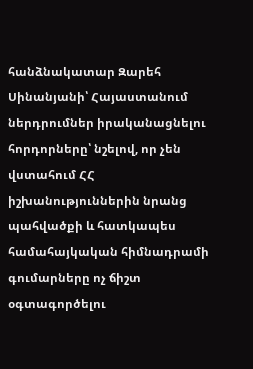հանձնակատար Զարեհ Սինանյանի՝ Հայաստանում ներդրումներ իրականացնելու հորդորները՝ նշելով, որ չեն վստահում ՀՀ իշխանություններին նրանց պահվածքի և հատկապես համահայկական հիմնադրամի գումարները ոչ ճիշտ օգտագործելու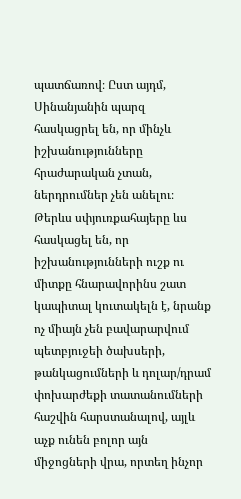պատճառով։ Ըստ այդմ, Սինանյանին պարզ հասկացրել են, որ մինչև իշխանությունները հրաժարական չտան, ներդրումներ չեն անելու։ Թերևս սփյուռքահայերը ևս հասկացել են, որ իշխանությունների ուշք ու միտքը հնարավորինս շատ կապիտալ կուտակելն է, նրանք ոչ միայն չեն բավարարվում պետբյուջեի ծախսերի, թանկացումների և դոլար/դրամ փոխարժեքի տատանումների հաշվին հարստանալով, այլև աչք ունեն բոլոր այն միջոցների վրա, որտեղ ինչոր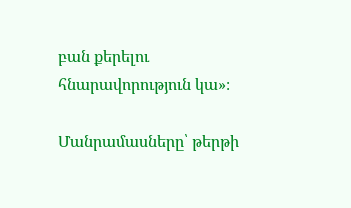բան քերելու հնարավորություն կա»։

Մանրամասները՝ թերթի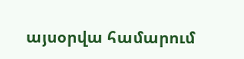այսօրվա համարում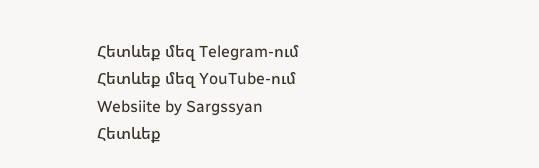Հետևեք մեզ Telegram-ում
Հետևեք մեզ YouTube-ում
Websiite by Sargssyan
Հետևեք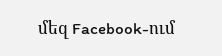մեզ Facebook-ում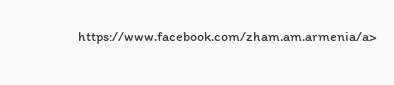https://www.facebook.com/zham.am.armenia/a>